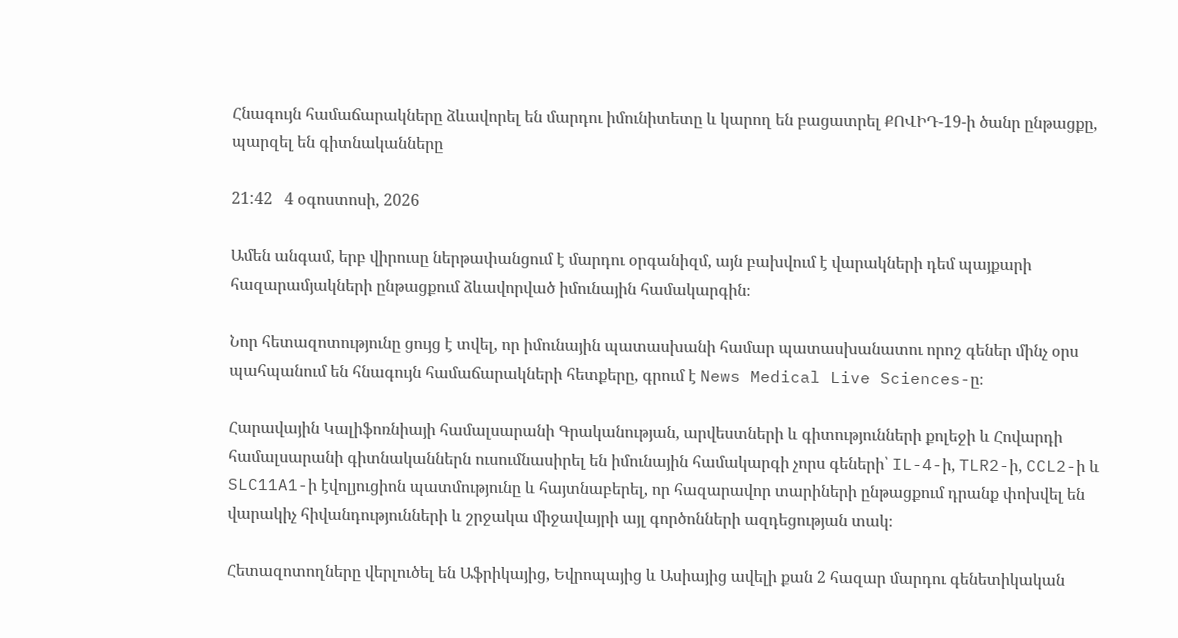Հնագույն համաճարակները ձևավորել են մարդու իմունիտետը և կարող են բացատրել ՔՈՎԻԴ-19-ի ծանր ընթացքը, պարզել են գիտնականները

21:42   4 օգոստոսի, 2026

Ամեն անգամ, երբ վիրուսը ներթափանցում է մարդու օրգանիզմ, այն բախվում է վարակների դեմ պայքարի հազարամյակների ընթացքում ձևավորված իմունային համակարգին։

Նոր հետազոտությունը ցույց է տվել, որ իմունային պատասխանի համար պատասխանատու որոշ գեներ մինչ օրս պահպանում են հնագույն համաճարակների հետքերը, գրում է News Medical Live Sciences-ը։

Հարավային Կալիֆոռնիայի համալսարանի Գրականության, արվեստների և գիտությունների քոլեջի և Հովարդի համալսարանի գիտնականներն ուսումնասիրել են իմունային համակարգի չորս գեների՝ IL-4-ի, TLR2-ի, CCL2-ի և SLC11A1-ի էվոլյուցիոն պատմությունը և հայտնաբերել, որ հազարավոր տարիների ընթացքում դրանք փոխվել են վարակիչ հիվանդությունների և շրջակա միջավայրի այլ գործոնների ազդեցության տակ։

Հետազոտողները վերլուծել են Աֆրիկայից, Եվրոպայից և Ասիայից ավելի քան 2 հազար մարդու գենետիկական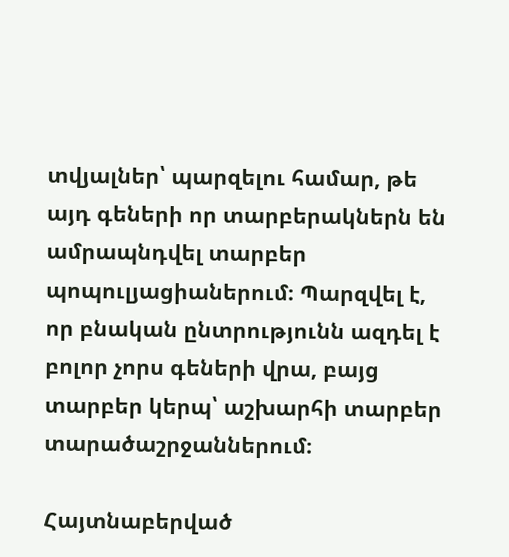տվյալներ՝ պարզելու համար, թե այդ գեների որ տարբերակներն են ամրապնդվել տարբեր պոպուլյացիաներում։ Պարզվել է, որ բնական ընտրությունն ազդել է բոլոր չորս գեների վրա, բայց տարբեր կերպ՝ աշխարհի տարբեր տարածաշրջաններում։

Հայտնաբերված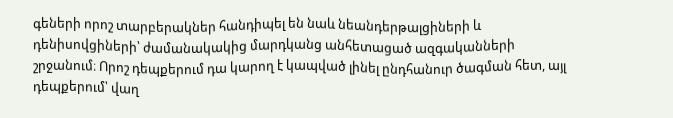գեների որոշ տարբերակներ հանդիպել են նաև նեանդերթալցիների և դենիսովցիների՝ ժամանակակից մարդկանց անհետացած ազգականների շրջանում։ Որոշ դեպքերում դա կարող է կապված լինել ընդհանուր ծագման հետ, այլ դեպքերում՝ վաղ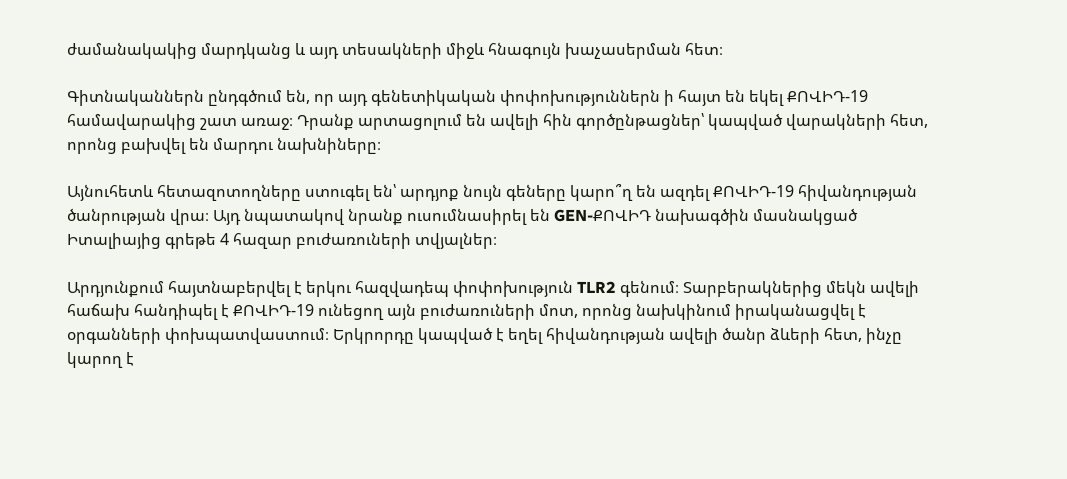ժամանակակից մարդկանց և այդ տեսակների միջև հնագույն խաչասերման հետ։

Գիտնականներն ընդգծում են, որ այդ գենետիկական փոփոխություններն ի հայտ են եկել ՔՈՎԻԴ-19 համավարակից շատ առաջ։ Դրանք արտացոլում են ավելի հին գործընթացներ՝ կապված վարակների հետ, որոնց բախվել են մարդու նախնիները։

Այնուհետև հետազոտողները ստուգել են՝ արդյոք նույն գեները կարո՞ղ են ազդել ՔՈՎԻԴ-19 հիվանդության ծանրության վրա։ Այդ նպատակով նրանք ուսումնասիրել են GEN-ՔՈՎԻԴ նախագծին մասնակցած Իտալիայից գրեթե 4 հազար բուժառուների տվյալներ։

Արդյունքում հայտնաբերվել է երկու հազվադեպ փոփոխություն TLR2 գենում։ Տարբերակներից մեկն ավելի հաճախ հանդիպել է ՔՈՎԻԴ-19 ունեցող այն բուժառուների մոտ, որոնց նախկինում իրականացվել է օրգանների փոխպատվաստում։ Երկրորդը կապված է եղել հիվանդության ավելի ծանր ձևերի հետ, ինչը կարող է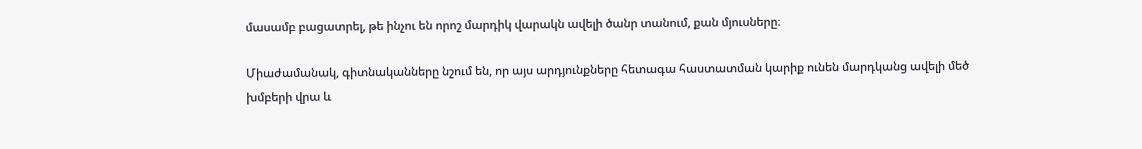մասամբ բացատրել, թե ինչու են որոշ մարդիկ վարակն ավելի ծանր տանում, քան մյուսները։

Միաժամանակ, գիտնականները նշում են, որ այս արդյունքները հետագա հաստատման կարիք ունեն մարդկանց ավելի մեծ խմբերի վրա և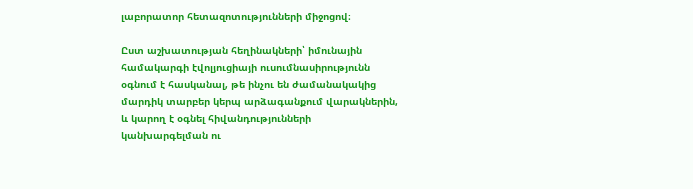լաբորատոր հետազոտությունների միջոցով։

Ըստ աշխատության հեղինակների՝ իմունային համակարգի էվոլյուցիայի ուսումնասիրությունն օգնում է հասկանալ, թե ինչու են ժամանակակից մարդիկ տարբեր կերպ արձագանքում վարակներին, և կարող է օգնել հիվանդությունների կանխարգելման ու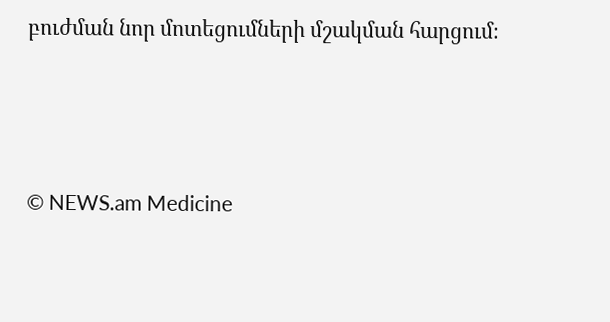բուժման նոր մոտեցումների մշակման հարցում։



© NEWS.am Medicine